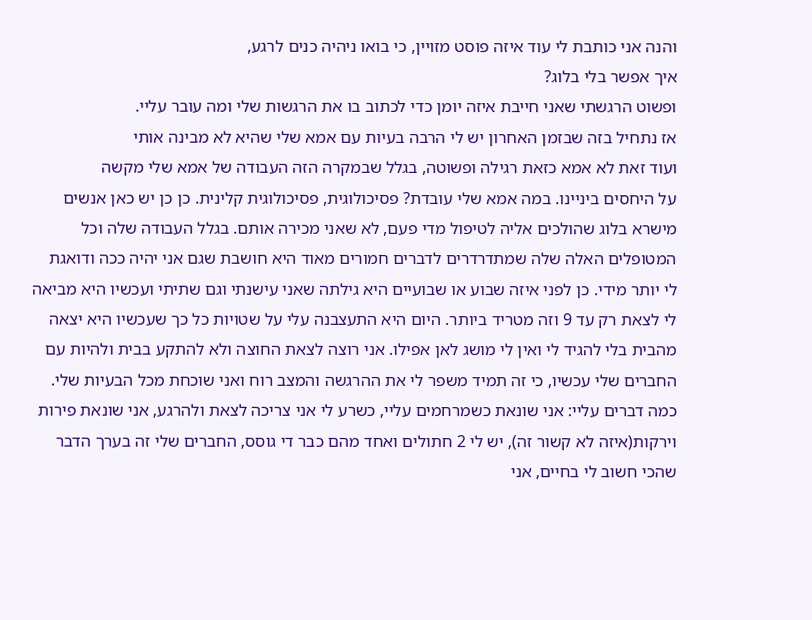והנה אני כותבת לי עוד איזה פוסט מזויין, כי בואו ניהיה כנים לרגע,
איך אפשר בלי בלוג?
ופשוט הרגשתי שאני חייבת איזה יומן כדי לכתוב בו את הרגשות שלי ומה עובר עליי.
אז נתחיל בזה שבזמן האחרון יש לי הרבה בעיות עם אמא שלי שהיא לא מבינה אותי
ועוד זאת לא אמא כזאת רגילה ופשוטה, בגלל שבמקרה הזה העבודה של אמא שלי מקשה
על היחסים ביניינו. במה אמא שלי עובדת? פסיכולוגית, פסיכולוגית קלינית. כן כן יש כאן אנשים
מישרא בלוג שהולכים אליה לטיפול מדי פעם, לא שאני מכירה אותם. בגלל העבודה שלה וכל
המטופלים האלה שלה שמתדרדרים לדברים חמורים מאוד היא חושבת שגם אני יהיה ככה ודואגת
לי יותר מידי. כן לפני איזה שבוע או שבועיים היא גילתה שאני עישנתי וגם שתיתי ועכשיו היא מביאה
לי לצאת רק עד 9 וזה מטריד ביותר. היום היא התעצבנה עלי על שטויות כל כך שעכשיו היא יצאה
מהבית בלי להגיד לי ואין לי מושג לאן אפילו. אני רוצה לצאת החוצה ולא להתקע בבית ולהיות עם
החברים שלי עכשיו, כי זה תמיד משפר לי את ההרגשה והמצב רוח ואני שוכחת מכל הבעיות שלי.
כמה דברים עליי: אני שונאת כשמרחמים עליי, כשרע לי אני צריכה לצאת ולהרגע, אני שונאת פירות
וירקות(איזה לא קשור זה), יש לי 2 חתולים ואחד מהם כבר די גוסס, החברים שלי זה בערך הדבר
שהכי חשוב לי בחיים, אני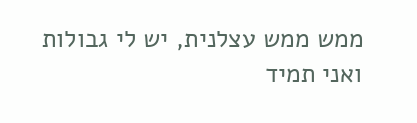ממש ממש עצלנית, יש לי גבולות ואני תמיד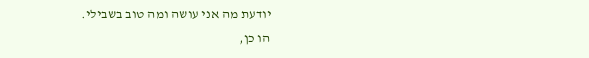יודעת מה אני עושה ומה טוב בשבילי.
הו כן,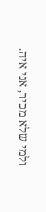ולמי שלא מכיר, אני איה.